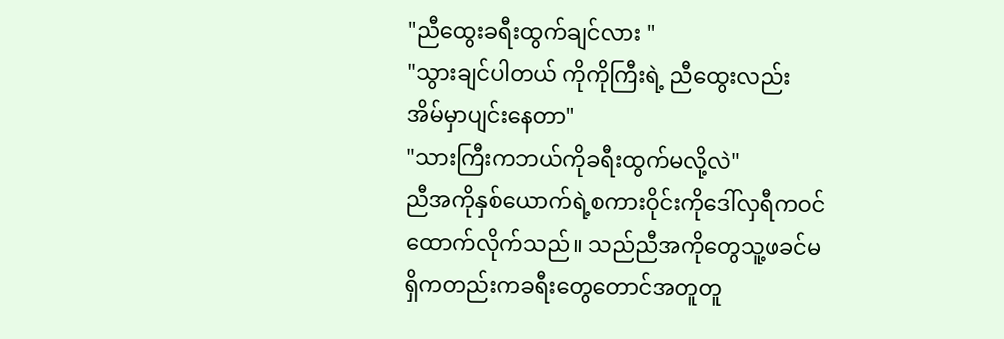"ညီထွေးခရီးထွက်ချင်လား "
"သွားချင်ပါတယ် ကိုကိုကြီးရဲ့ ညီထွေးလည်း အိမ်မှာပျင်းနေတာ"
"သားကြီးကဘယ်ကိုခရီးထွက်မလို့လဲ"
ညီအကိုနှစ်ယောက်ရဲ့စကားဝိုင်းကိုဒေါ်လှရီကဝင်ထောက်လိုက်သည်။ သည်ညီအကိုတွေသူ့ဖခင်မရှိကတည်းကခရီးတွေတောင်အတူတူ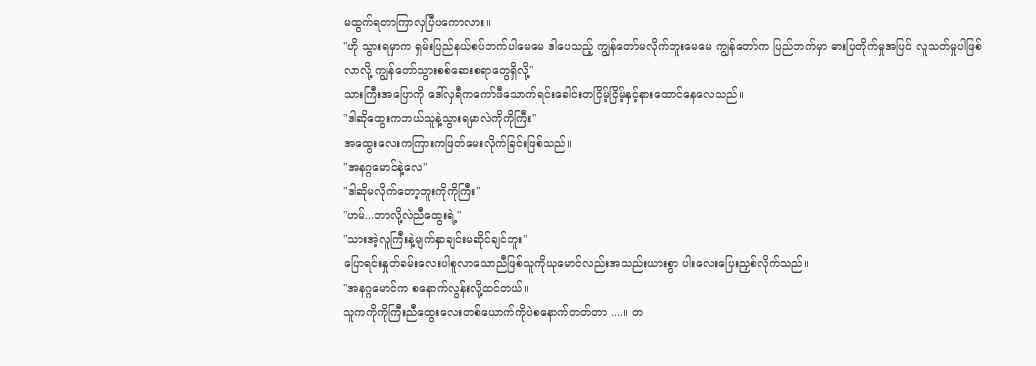မထွက်ရတာကြာလှပြီပကောလား။
"ဟို သွားရမှာက ရှမ်းပြည်နယ်စပ်ဘက်ပါမေမေ ဒါပေသည့် ကျွန်တော်မလိုက်ဘူးမေမေ ကျွန်တော်က ပြည်ဘက်မှာ ဓားပြတိုက်မှုအပြင် လူသတ်မှုပါဖြစ်လာလို့ ကျွန်တော်သွားစစ်ဆေးစရာတွေရှိလို့"
သားကြီးအပြောကို ဒေါ်လှရီကကော်ဖီသောက်ရင်းခေါင်းတငြိမ့်ငြိမ့်နှင့်နားထောင်နေလေသည်။
"ဒါဆိုထွေးကဘယ်သူနဲ့သွားရမှာလဲကိုကိုကြီး"
အထွေးလေးကကြားကဖြတ်မေးလိုက်ခြင်းဖြစ်သည်။
"အနဂ္ဂမောင်နဲ့လေ"
"ဒါဆိုမလိုက်တော့ဘူးကိုကိုကြီး"
"ဟမ်...ဘာလို့လဲညီထွေးရဲ့"
"သားအဲ့လူကြီးနဲ့မျက်နှာချင်းမဆိုင်ချင်ဘူး"
ပြောရင်းနှုတ်ခမ်းလေးပါစူလာသောညီဖြစ်သူကိုယုမောင်လည်းအသည်းယားစွာ ပါးလေးပြေးညှစ်လိုက်သည်။
"အနဂ္ဂမောင်က စနောက်လွန်းလို့ထင်တယ်။
သူကကိုကိုကြီးညီထွေးလေးတစ်ယောက်ကိုပဲစနောက်တတ်တာ ....။ တ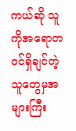ကယ်ဆို သူကိုအရောတဝင်ရှိချင်တဲ့သူတွေမှအများကြီး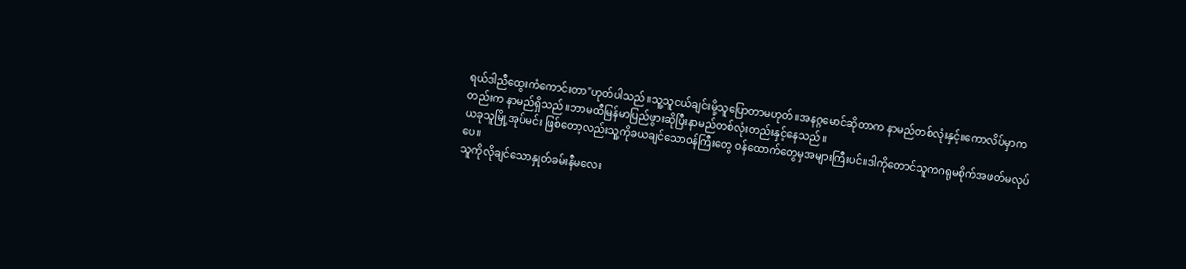ရယ်ဒါညီထွေးကံကောင်းတာ"ဟုတ်ပါသည်။သူ့သူငယ်ချင်းမို့သူပြောတာမဟုတ်။အနဂ္ဂမောင်ဆိုတာက နာမည်တစ်လုံးနှင့်။ကောလိပ်မှာကတည်းက နာမည်ရှိသည်။ဘာမထီမြန်မာပြည်ဖွားဆိုပြီးနာမည်တစ်လုံးတည်းနှင့်နေသည်။
ယခုသူမြို့အုပ်မင်း ဖြစ်တော့လည်းသူ့ကိုခယချင်သောဝန်ကြီးတွေ ဝန်ထောက်တွေမှအများကြီးပင်။ဒါကိုတောင်သူကဂရုမစိုက်အဖတ်မလုပ်ပေ။
သူကိုလိုချင်သောနှုတ်ခမ်းနီမလေး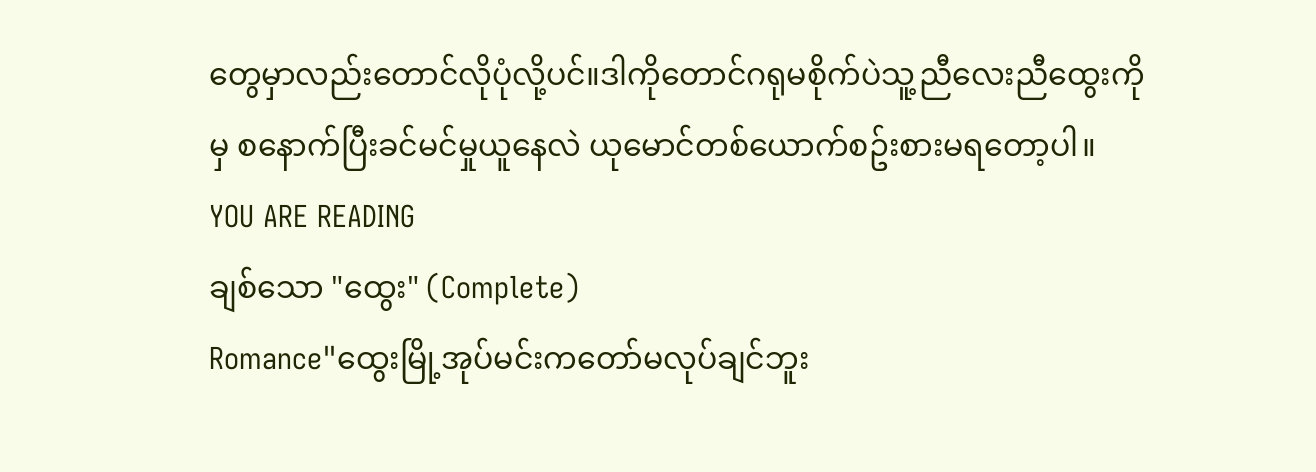တွေမှာလည်းတောင်လိုပုံလို့ပင်။ဒါကိုတောင်ဂရုမစိုက်ပဲသူ့ညီလေးညီထွေးကိုမှ စနောက်ပြီးခင်မင်မှုယူနေလဲ ယုမောင်တစ်ယောက်စဥ်းစားမရတော့ပါ။
YOU ARE READING
ချစ်သော "ထွေး" (Complete)
Romance"ထွေးမြို့အုပ်မင်းကတော်မလုပ်ချင်ဘူး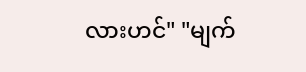လားဟင်" "မျက်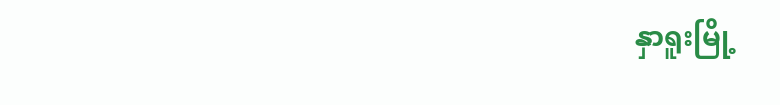နှာရူးမြို့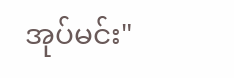အုပ်မင်း"